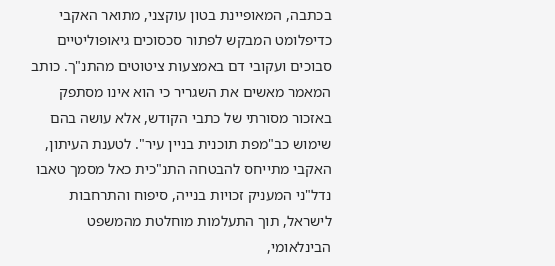בכתבה, המאופיינת בטון עוקצני, מתואר האקבי כדיפלומט המבקש לפתור סכסוכים גיאופוליטיים סבוכים ועקובי דם באמצעות ציטוטים מהתנ"ך. כותב המאמר מאשים את השגריר כי הוא אינו מסתפק באזכור מסורתי של כתבי הקודש, אלא עושה בהם שימוש כב"מפת תוכנית בניין עיר". לטענת העיתון, האקבי מתייחס להבטחה התנ"כית כאל מסמך טאבו נדל"ני המעניק זכויות בנייה, סיפוח והתרחבות לישראל, תוך התעלמות מוחלטת מהמשפט הבינלאומי,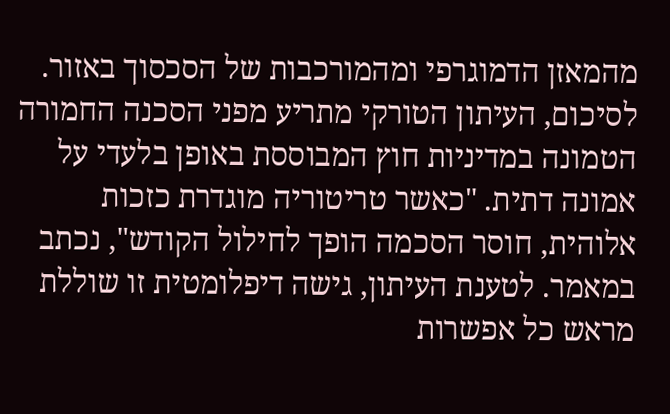מהמאזן הדמוגרפי ומהמורכבות של הסכסוך באזור.
לסיכום, העיתון הטורקי מתריע מפני הסכנה החמורה הטמונה במדיניות חוץ המבוססת באופן בלעדי על אמונה דתית. "כאשר טריטוריה מוגדרת כזכות אלוהית, חוסר הסכמה הופך לחילול הקודש", נכתב במאמר. לטענת העיתון, גישה דיפלומטית זו שוללת מראש כל אפשרות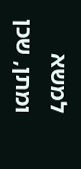למשא ומתן, שכן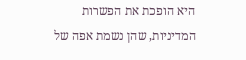היא הופכת את הפשרות המדיניות, שהן נשמת אפה של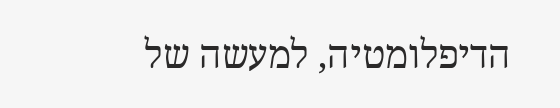הדיפלומטיה, למעשה של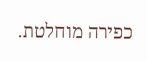כפירה מוחלטת.